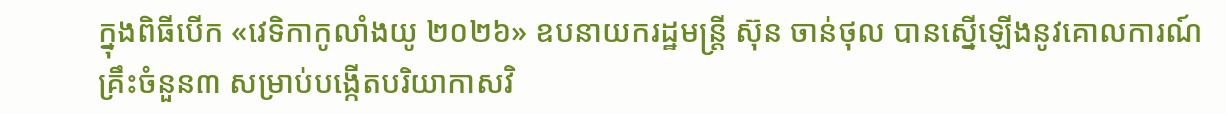ក្នុងពិធីបើក «វេទិកាកូលាំងយូ ២០២៦» ឧបនាយករដ្ឋមន្ត្រី ស៊ុន ចាន់ថុល បានស្នើឡើងនូវគោលការណ៍គ្រឹះចំនួន៣ សម្រាប់បង្កើតបរិយាកាសវិ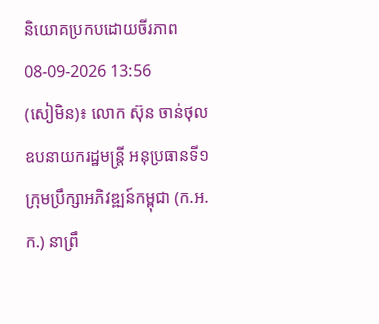និយោគប្រកបដោយចីរភាព
08-09-2026 13:56
(សៀមិន)៖ លោក ស៊ុន ចាន់ថុល ឧបនាយករដ្ឋមន្ត្រី អនុប្រធានទី១ ក្រុមប្រឹក្សាអភិវឌ្ឍន៍កម្ពុជា (ក.អ.ក.) នាព្រឹ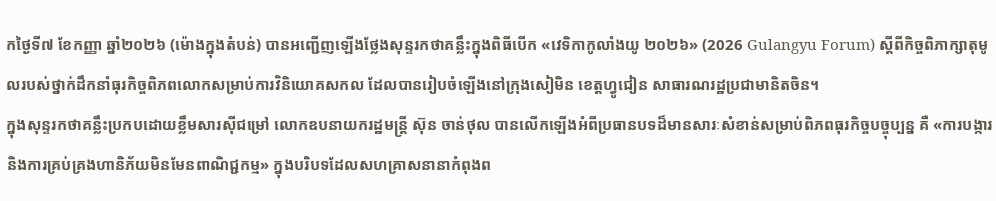កថ្ងៃទី៧ ខែកញ្ញា ឆ្នាំ២០២៦ (ម៉ោងក្នុងតំបន់) បានអញ្ជើញឡើងថ្លែងសុន្ទរកថាគន្លឹះក្នុងពិធីបើក «វេទិកាកូលាំងយូ ២០២៦» (2026 Gulangyu Forum) ស្ដីពីកិច្ចពិភាក្សាតុមូលរបស់ថ្នាក់ដឹកនាំធុរកិច្ចពិភពលោកសម្រាប់ការវិនិយោគសកល ដែលបានរៀបចំឡើងនៅក្រុងសៀមិន ខេត្តហ្វូជៀន សាធារណរដ្ឋប្រជាមានិតចិន។
ក្នុងសុន្ទរកថាគន្លឹះប្រកបដោយខ្លឹមសារស៊ីជម្រៅ លោកឧបនាយករដ្ឋមន្ត្រី ស៊ុន ចាន់ថុល បានលើកឡើងអំពីប្រធានបទដ៏មានសារៈសំខាន់សម្រាប់ពិភពធុរកិច្ចបច្ចុប្បន្ន គឺ «ការបង្ការ និងការគ្រប់គ្រងហានិភ័យមិនមែនពាណិជ្ជកម្ម» ក្នុងបរិបទដែលសហគ្រាសនានាកំពុងព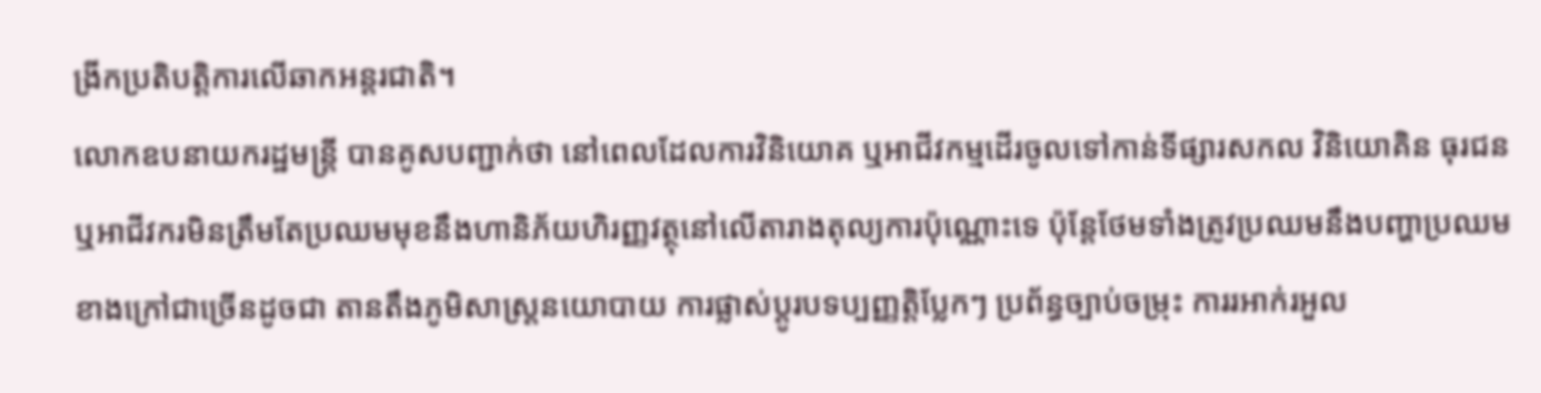ង្រីកប្រតិបត្តិការលើឆាកអន្តរជាតិ។
លោកឧបនាយករដ្ឋមន្ត្រី បានគូសបញ្ជាក់ថា នៅពេលដែលការវិនិយោគ ឬអាជីវកម្មដើរចូលទៅកាន់ទីផ្សារសកល វិនិយោគិន ធុរជន ឬអាជីវករមិនត្រឹមតែប្រឈមមុខនឹងហានិភ័យហិរញ្ញវត្ថុនៅលើតារាងតុល្យការប៉ុណ្ណោះទេ ប៉ុន្តែថែមទាំងត្រូវប្រឈមនឹងបញ្ហាប្រឈមខាងក្រៅជាច្រើនដូចជា តានតឹងភូមិសាស្ត្រនយោបាយ ការផ្លាស់ប្តូរបទប្បញ្ញត្តិប្លែកៗ ប្រព័ន្ធច្បាប់ចម្រុះ ការរអាក់រអួល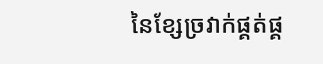នៃខ្សែច្រវាក់ផ្គត់ផ្គ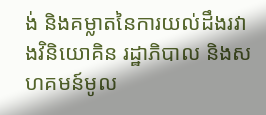ង់ និងគម្លាតនៃការយល់ដឹងរវាងវិនិយោគិន រដ្ឋាភិបាល និងសហគមន៍មូល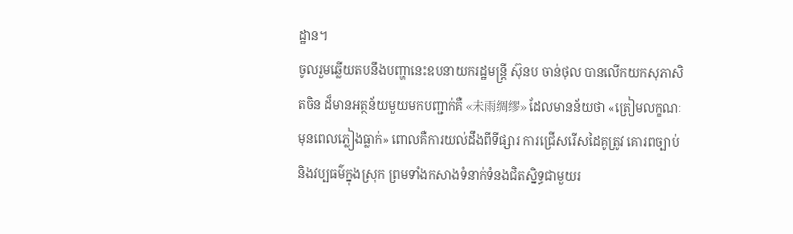ដ្ឋាន។
ចូលរួមឆ្លើយតបនឹងបញ្ហានេះឧបនាយករដ្ឋមន្ត្រី ស៊ុនប ចាន់ថុល បានលើកយកសុភាសិតចិន ដ៏មានអត្ថន័យមួយមកបញ្ជាក់គឺ «未雨绸缪» ដែលមានន័យថា «ត្រៀមលក្ខណៈមុនពេលភ្លៀងធ្លាក់» ពោលគឺការយល់ដឹងពីទីផ្សារ ការជ្រើសរើសដៃគូត្រូវ គោរពច្បាប់ និងវប្បធម៌ក្នុងស្រុក ព្រមទាំងកសាងទំនាក់ទំនងជិតស្និទ្ធជាមួយរ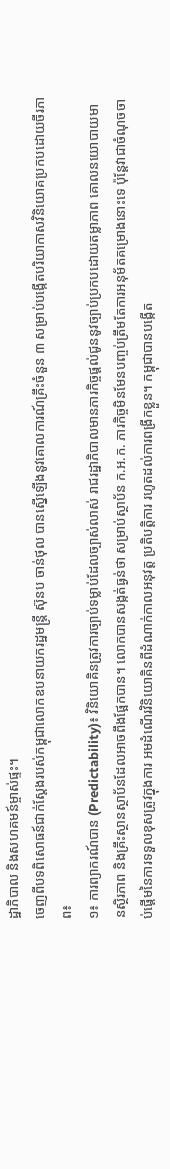ដ្ឋាភិបាល និងសហគមន៍ម្ចាស់ផ្ទះ។
ចេញពីបទពិសោធន៍ជាក់ស្តែងរបស់កម្ពុជាលោកឧបនាយករដ្ឋមន្ត្រី ស៊ុនប ចាន់ថុល បានស្នើឡើងនូវគោលការណ៍គ្រឹះចំនួន ៣ សម្រាប់បង្កើតបរិយាកាសវិនិយោគប្រកបដោយចីរភាព៖
១៖ ការព្យាករណ៍បាន (Predictability)៖ វិនិយោគិនត្រូវការច្បាប់ទម្លាប់ដែលច្បាស់លាស់ រាជរដ្ឋាភិបាលមានភារកិច្ចផ្តល់ជូននូវច្បាប់ប្រកបដោយតម្លាភាព គោលនយោបាយមានស្ថិរភាព និងគ្រឹះស្ថានស្ថាប័នដែលអាចពឹងផ្អែកបាន។ លោកបានសង្កត់ធ្ងន់ថា សម្រាប់ស្ថាប័ន ក.អ.ក. ភារកិច្ចមិនមែនបញ្ចប់ត្រឹមតែការអនុម័តគម្រោងនោះទេ ប៉ុន្តែវាជាចំណុចចាប់ផ្តើមនៃការទទួលខុសត្រូវក្នុងការ អមដំណើរវិនិយោគិនពីដំណាក់កាលអនុវត្ត ប្រតិបត្តិការ រហូតដល់ការពង្រីកខ្លួន។ កម្ពុជាបានបង្កើត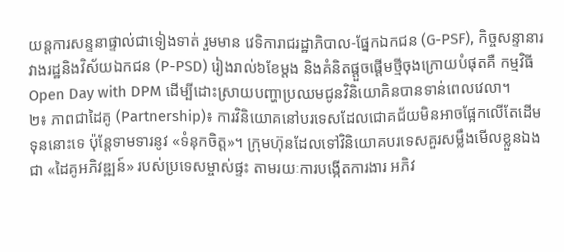យន្តការសន្ទនាផ្ទាល់ជាទៀងទាត់ រួមមាន វេទិការាជរដ្ឋាភិបាល-ផ្នែកឯកជន (G-PSF), កិច្ចសន្ទានារវាងរដ្ឋនិងវិស័យឯកជន (P-PSD) រៀងរាល់៦ខែម្តង និងគំនិតផ្តួចផ្តើមថ្មីចុងក្រោយបំផុតគឺ កម្មវិធី Open Day with DPM ដើម្បីដោះស្រាយបញ្ហាប្រឈមជូនវិនិយោគិនបានទាន់ពេលវេលា។
២៖ ភាពជាដៃគូ (Partnership)៖ ការវិនិយោគនៅបរទេសដែលជោគជ័យមិនអាចផ្អែកលើតែដើមទុននោះទេ ប៉ុន្តែទាមទារនូវ «ទំនុកចិត្ត»។ ក្រុមហ៊ុនដែលទៅវិនិយោគបរទេសគួរសម្លឹងមើលខ្លួនឯងជា «ដៃគូអភិវឌ្ឍន៍» របស់ប្រទេសម្ចាស់ផ្ទះ តាមរយៈការបង្កើតការងារ អភិវ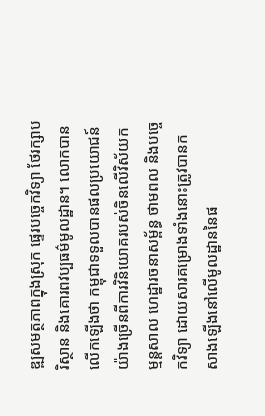ឌ្ឍសមត្ថភាពក្នុងស្រុក ផ្ទេរបច្ចេកវិទ្យា ថែរក្សាបរិស្ថាន និងគោរពវប្បធម៌មូលដ្ឋាន។ លោកបានលើកឡើងថា កម្ពុជាទទួលបានផលប្រយោជន៍យ៉ាងច្រើនពីការវិនិយោគរបស់ចិនលើវិស័យកម្មន្តសាល ហេដ្ឋារចនាសម្ព័ន្ធ ថាមពល និងបច្ចេកវិទ្យា ដោយសារគម្រោងទាំងនោះត្រូវបានកសាងឡើងនៅលើមូលដ្ឋាននៃផ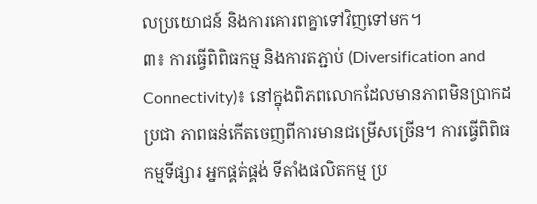លប្រយោជន៍ និងការគោរពគ្នាទៅវិញទៅមក។
៣៖ ការធ្វើពិពិធកម្ម និងការតភ្ជាប់ (Diversification and Connectivity)៖ នៅក្នុងពិភពលោកដែលមានភាពមិនប្រាកដប្រជា ភាពធន់កើតចេញពីការមានជម្រើសច្រើន។ ការធ្វើពិពិធកម្មទីផ្សារ អ្នកផ្គត់ផ្គង់ ទីតាំងផលិតកម្ម ប្រ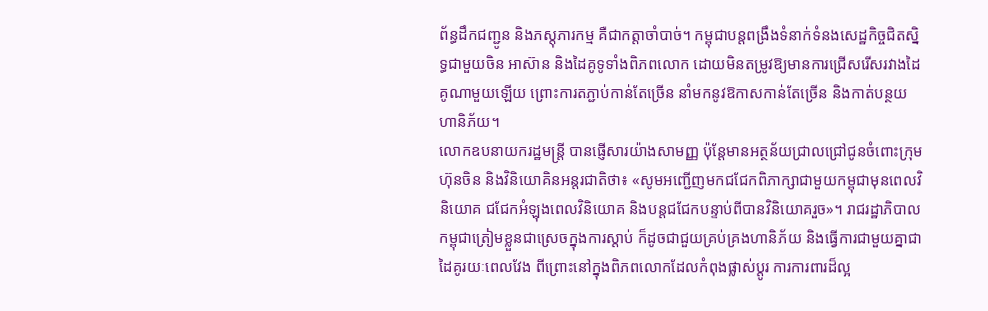ព័ន្ធដឹកជញ្ជូន និងភស្តុភារកម្ម គឺជាកត្តាចាំបាច់។ កម្ពុជាបន្តពង្រឹងទំនាក់ទំនងសេដ្ឋកិច្ចជិតស្និទ្ធជាមួយចិន អាស៊ាន និងដៃគូទូទាំងពិភពលោក ដោយមិនតម្រូវឱ្យមានការជ្រើសរើសរវាងដៃគូណាមួយឡើយ ព្រោះការតភ្ជាប់កាន់តែច្រើន នាំមកនូវឱកាសកាន់តែច្រើន និងកាត់បន្ថយហានិភ័យ។
លោកឧបនាយករដ្ឋមន្ត្រី បានផ្ញើសារយ៉ាងសាមញ្ញ ប៉ុន្តែមានអត្ថន័យជ្រាលជ្រៅជូនចំពោះក្រុមហ៊ុនចិន និងវិនិយោគិនអន្តរជាតិថា៖ «សូមអញ្ជើញមកជជែកពិភាក្សាជាមួយកម្ពុជាមុនពេលវិនិយោគ ជជែកអំឡុងពេលវិនិយោគ និងបន្តជជែកបន្ទាប់ពីបានវិនិយោគរួច»។ រាជរដ្ឋាភិបាលកម្ពុជាត្រៀមខ្លួនជាស្រេចក្នុងការស្ដាប់ ក៏ដូចជាជួយគ្រប់គ្រងហានិភ័យ និងធ្វើការជាមួយគ្នាជាដៃគូរយៈពេលវែង ពីព្រោះនៅក្នុងពិភពលោកដែលកំពុងផ្លាស់ប្តូរ ការការពារដ៏ល្អ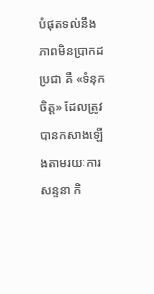បំផុតទល់នឹងភាពមិនប្រាកដប្រជា គឺ «ទំនុកចិត្ត» ដែលត្រូវបានកសាងឡើងតាមរយៈការសន្ទនា កិ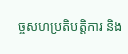ច្ចសហប្រតិបត្តិការ និង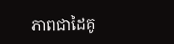ភាពជាដៃគូ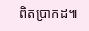ពិតប្រាកដ៕